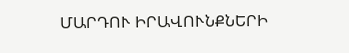ՄԱՐԴՈՒ ԻՐԱՎՈՒՆՔՆԵՐԻ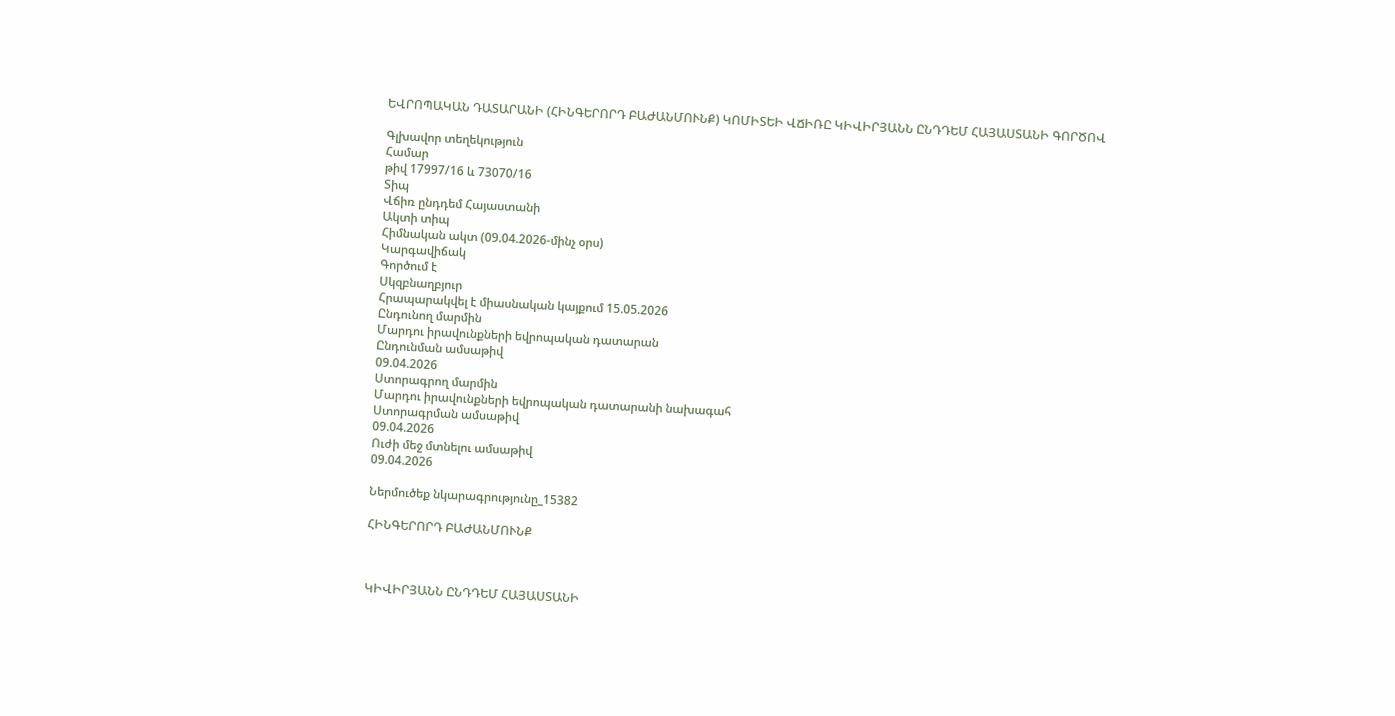ԵՎՐՈՊԱԿԱՆ ԴԱՏԱՐԱՆԻ (ՀԻՆԳԵՐՈՐԴ ԲԱԺԱՆՄՈՒՆՔ) ԿՈՄԻՏԵԻ ՎՃԻՌԸ ԿԻՎԻՐՅԱՆՆ ԸՆԴԴԵՄ ՀԱՅԱՍՏԱՆԻ ԳՈՐԾՈՎ

Գլխավոր տեղեկություն
Համար
թիվ 17997/16 և 73070/16
Տիպ
Վճիռ ընդդեմ Հայաստանի
Ակտի տիպ
Հիմնական ակտ (09.04.2026-մինչ օրս)
Կարգավիճակ
Գործում է
Սկզբնաղբյուր
Հրապարակվել է միասնական կայքում 15.05.2026
Ընդունող մարմին
Մարդու իրավունքների եվրոպական դատարան
Ընդունման ամսաթիվ
09.04.2026
Ստորագրող մարմին
Մարդու իրավունքների եվրոպական դատարանի նախագահ
Ստորագրման ամսաթիվ
09.04.2026
Ուժի մեջ մտնելու ամսաթիվ
09.04.2026

Ներմուծեք նկարագրությունը_15382

ՀԻՆԳԵՐՈՐԴ ԲԱԺԱՆՄՈՒՆՔ



ԿԻՎԻՐՅԱՆՆ ԸՆԴԴԵՄ ՀԱՅԱՍՏԱՆԻ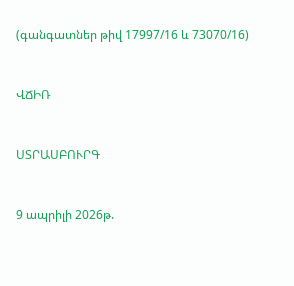(գանգատներ թիվ 17997/16 և 73070/16)



ՎՃԻՌ



ՍՏՐԱՍԲՈՒՐԳ



9 ապրիլի 2026թ.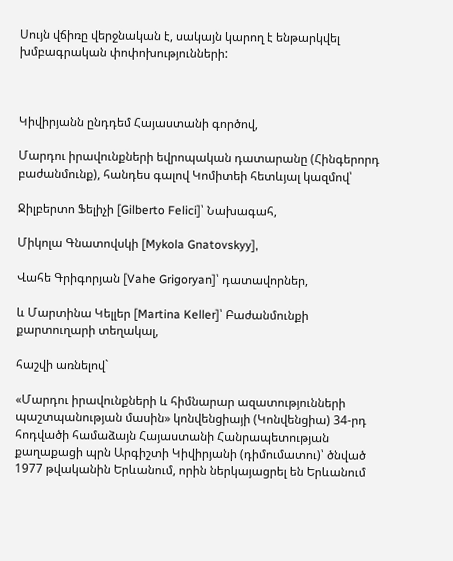Սույն վճիռը վերջնական է, սակայն կարող է ենթարկվել խմբագրական փոփոխությունների:



Կիվիրյանն ընդդեմ Հայաստանի գործով,

Մարդու իրավունքների եվրոպական դատարանը (Հինգերորդ բաժանմունք), հանդես գալով Կոմիտեի հետևյալ կազմով՝

Ջիլբերտո Ֆելիչի [Gilberto Felici]՝ Նախագահ,

Միկոլա Գնատովսկի [Mykola Gnatovskyy],

Վահե Գրիգորյան [Vahe Grigoryan]՝ դատավորներ,

և Մարտինա Կելլեր [Martina Keller]՝ Բաժանմունքի քարտուղարի տեղակալ,

հաշվի առնելով`

«Մարդու իրավունքների և հիմնարար ազատությունների պաշտպանության մասին» կոնվենցիայի (Կոնվենցիա) 34-րդ հոդվածի համաձայն Հայաստանի Հանրապետության քաղաքացի պրն Արգիշտի Կիվիրյանի (դիմումատու)՝ ծնված 1977 թվականին Երևանում, որին ներկայացրել են Երևանում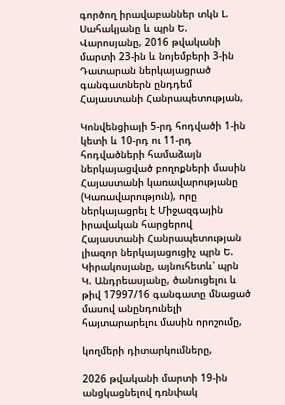գործող իրավաբաններ տկն Լ. Սահակյանը և պրն Ե. Վարոսյանը, 2016 թվականի մարտի 23-ին և նոյեմբերի 3-ին Դատարան ներկայացրած գանգատներն ընդդեմ Հայաստանի Հանրապետության,

Կոնվենցիայի 5-րդ հոդվածի 1-ին կետի և 10-րդ ու 11-րդ հոդվածների համաձայն ներկայացված բողոքների մասին Հայաստանի կառավարությանը (Կառավարություն), որը ներկայացրել է Միջազգային իրավական հարցերով Հայաստանի Հանրապետության լիազոր ներկայացուցիչ պրն Ե. Կիրակոսյանը, այնուհետև՝ պրն Կ. Անդրեասյանը, ծանուցելու և թիվ 17997/16 գանգատը մնացած մասով անընդունելի հայտարարելու մասին որոշումը,

կողմերի դիտարկումները,

2026 թվականի մարտի 19-ին անցկացնելով դռնփակ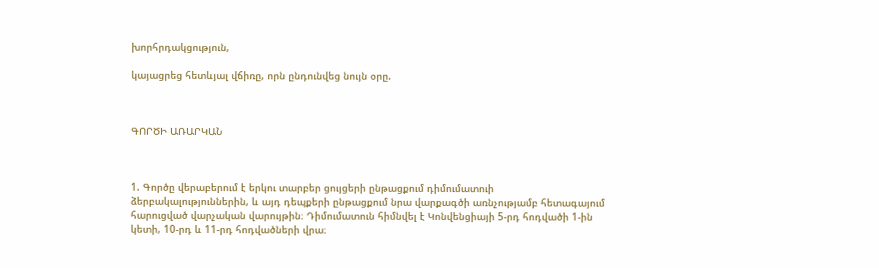խորհրդակցություն,

կայացրեց հետևյալ վճիռը, որն ընդունվեց նույն օրը.



ԳՈՐԾԻ ԱՌԱՐԿԱՆ



1. Գործը վերաբերում է երկու տարբեր ցույցերի ընթացքում դիմումատուի ձերբակալություններին, և այդ դեպքերի ընթացքում նրա վարքագծի առնչությամբ հետագայում հարուցված վարչական վարույթին։ Դիմումատուն հիմնվել է Կոնվենցիայի 5-րդ հոդվածի 1-ին կետի, 10-րդ և 11-րդ հոդվածների վրա։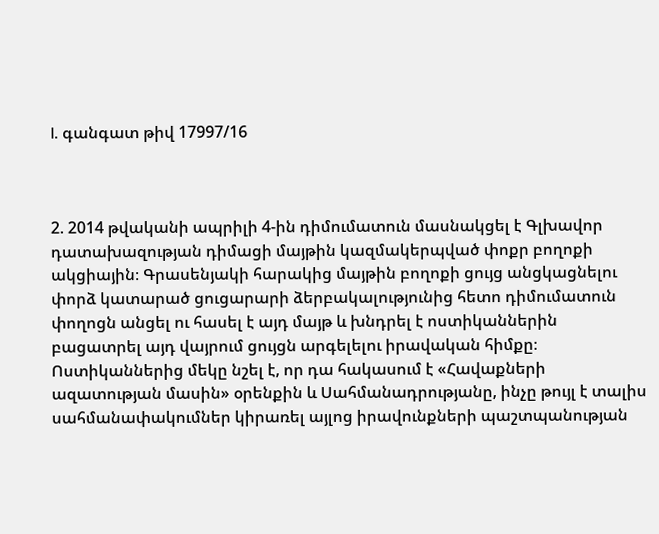I. գանգատ թիվ 17997/16



2. 2014 թվականի ապրիլի 4-ին դիմումատուն մասնակցել է Գլխավոր դատախազության դիմացի մայթին կազմակերպված փոքր բողոքի ակցիային։ Գրասենյակի հարակից մայթին բողոքի ցույց անցկացնելու փորձ կատարած ցուցարարի ձերբակալությունից հետո դիմումատուն փողոցն անցել ու հասել է այդ մայթ և խնդրել է ոստիկաններին բացատրել այդ վայրում ցույցն արգելելու իրավական հիմքը։ Ոստիկաններից մեկը նշել է, որ դա հակասում է «Հավաքների ազատության մասին» օրենքին և Սահմանադրությանը, ինչը թույլ է տալիս սահմանափակումներ կիրառել այլոց իրավունքների պաշտպանության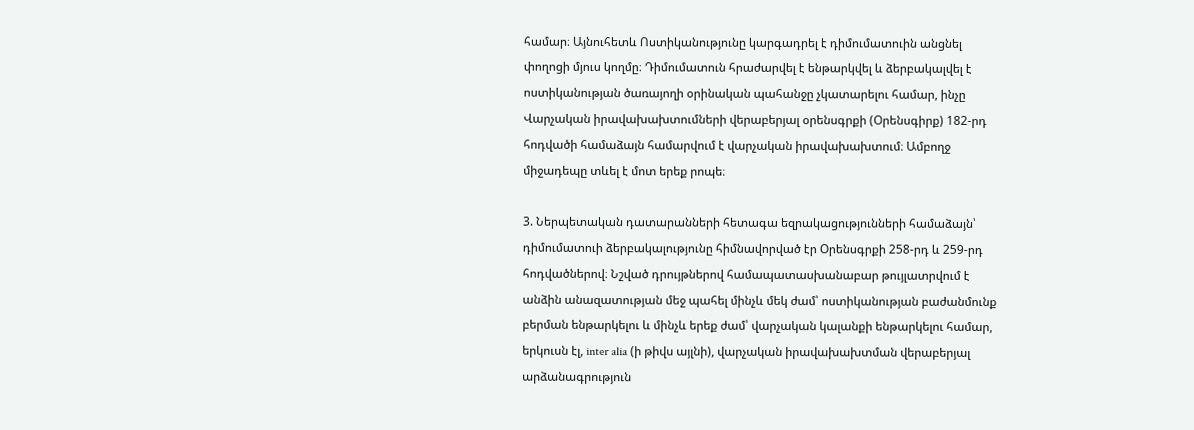համար։ Այնուհետև Ոստիկանությունը կարգադրել է դիմումատուին անցնել փողոցի մյուս կողմը։ Դիմումատուն հրաժարվել է ենթարկվել և ձերբակալվել է ոստիկանության ծառայողի օրինական պահանջը չկատարելու համար, ինչը Վարչական իրավախախտումների վերաբերյալ օրենսգրքի (Օրենսգիրք) 182-րդ հոդվածի համաձայն համարվում է վարչական իրավախախտում։ Ամբողջ միջադեպը տևել է մոտ երեք րոպե։

3. Ներպետական դատարանների հետագա եզրակացությունների համաձայն՝ դիմումատուի ձերբակալությունը հիմնավորված էր Օրենսգրքի 258-րդ և 259-րդ հոդվածներով։ Նշված դրույթներով համապատասխանաբար թույլատրվում է անձին անազատության մեջ պահել մինչև մեկ ժամ՝ ոստիկանության բաժանմունք բերման ենթարկելու և մինչև երեք ժամ՝ վարչական կալանքի ենթարկելու համար, երկուսն էլ, inter alia (ի թիվս այլնի), վարչական իրավախախտման վերաբերյալ արձանագրություն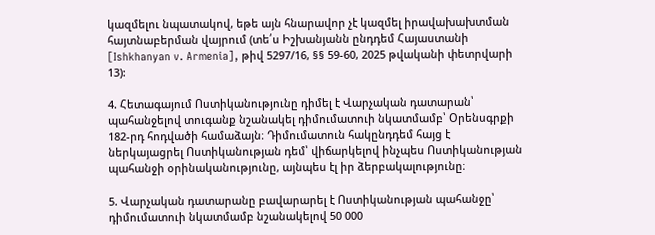կազմելու նպատակով, եթե այն հնարավոր չէ կազմել իրավախախտման հայտնաբերման վայրում (տե՛ս Իշխանյանն ընդդեմ Հայաստանի [Ishkhanyan v. Armenia], թիվ 5297/16, §§ 59-60, 2025 թվականի փետրվարի 13):

4. Հետագայում Ոստիկանությունը դիմել է Վարչական դատարան՝ պահանջելով տուգանք նշանակել դիմումատուի նկատմամբ՝ Օրենսգրքի 182-րդ հոդվածի համաձայն։ Դիմումատուն հակընդդեմ հայց է ներկայացրել Ոստիկանության դեմ՝ վիճարկելով ինչպես Ոստիկանության պահանջի օրինականությունը, այնպես էլ իր ձերբակալությունը։

5. Վարչական դատարանը բավարարել է Ոստիկանության պահանջը՝ դիմումատուի նկատմամբ նշանակելով 50 000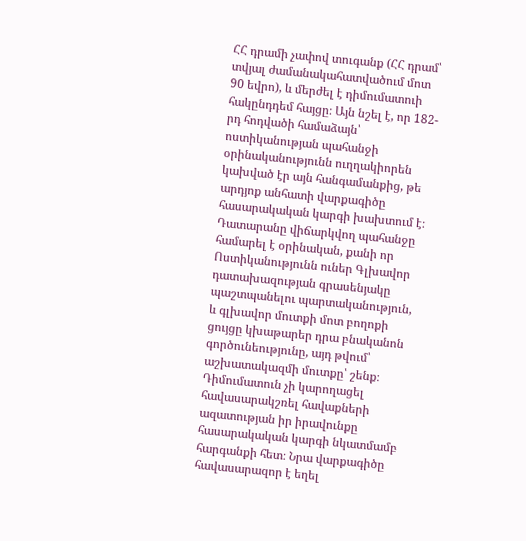ՀՀ դրամի չափով տուգանք (ՀՀ դրամ՝ տվյալ ժամանակահատվածում մոտ 90 եվրո), և մերժել է դիմումատուի հակընդդեմ հայցը։ Այն նշել է, որ 182-րդ հոդվածի համաձայն՝ ոստիկանության պահանջի օրինականությունն ուղղակիորեն կախված էր այն հանգամանքից, թե արդյոք անհատի վարքագիծը հասարակական կարգի խախտում է։ Դատարանը վիճարկվող պահանջը համարել է օրինական, քանի որ Ոստիկանությունն ուներ Գլխավոր դատախազության գրասենյակը պաշտպանելու պարտականություն, և գլխավոր մուտքի մոտ բողոքի ցույցը կխաթարեր դրա բնականոն գործունեությունը, այդ թվում՝ աշխատակազմի մուտքը՝ շենք։ Դիմումատուն չի կարողացել հավասարակշռել հավաքների ազատության իր իրավունքը հասարակական կարգի նկատմամբ հարգանքի հետ։ Նրա վարքագիծը հավասարազոր է եղել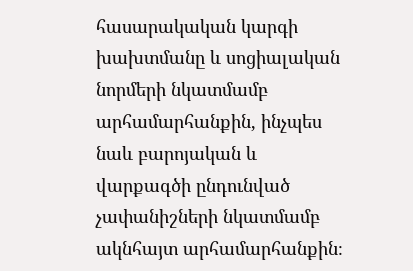հասարակական կարգի խախտմանը և սոցիալական նորմերի նկատմամբ արհամարհանքին, ինչպես նաև բարոյական և վարքագծի ընդունված չափանիշների նկատմամբ ակնհայտ արհամարհանքին։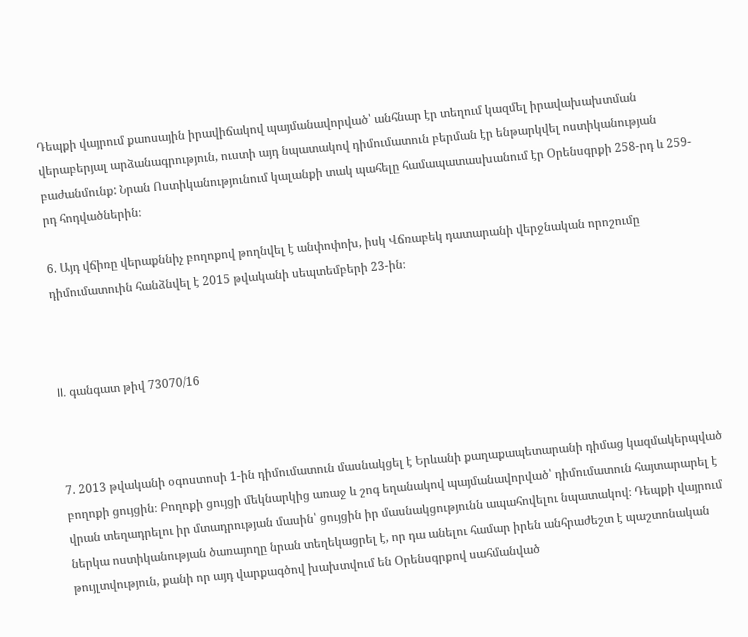Դեպքի վայրում քաոսային իրավիճակով պայմանավորված՝ անհնար էր տեղում կազմել իրավախախտման վերաբերյալ արձանագրություն, ուստի այդ նպատակով դիմումատուն բերման էր ենթարկվել ոստիկանության բաժանմունք: Նրան Ոստիկանությունում կալանքի տակ պահելը համապատասխանում էր Օրենսգրքի 258-րդ և 259-րդ հոդվածներին։

6. Այդ վճիռը վերաքննիչ բողոքով թողնվել է անփոփոխ, իսկ Վճռաբեկ դատարանի վերջնական որոշումը դիմումատուին հանձնվել է 2015 թվականի սեպտեմբերի 23-ին։



II. գանգատ թիվ 73070/16



7. 2013 թվականի օգոստոսի 1-ին դիմումատուն մասնակցել է Երևանի քաղաքապետարանի դիմաց կազմակերպված բողոքի ցույցին։ Բողոքի ցույցի մեկնարկից առաջ և շոգ եղանակով պայմանավորված՝ դիմումատուն հայտարարել է վրան տեղադրելու իր մտադրության մասին՝ ցույցին իր մասնակցությունն ապահովելու նպատակով։ Դեպքի վայրում ներկա ոստիկանության ծառայողը նրան տեղեկացրել է, որ դա անելու համար իրեն անհրաժեշտ է պաշտոնական թույլտվություն, քանի որ այդ վարքագծով խախտվում են Օրենսգրքով սահմանված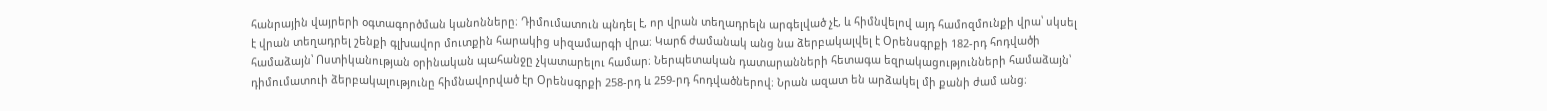հանրային վայրերի օգտագործման կանոնները։ Դիմումատուն պնդել է, որ վրան տեղադրելն արգելված չէ, և հիմնվելով այդ համոզմունքի վրա՝ սկսել է վրան տեղադրել շենքի գլխավոր մուտքին հարակից սիզամարգի վրա։ Կարճ ժամանակ անց նա ձերբակալվել է Օրենսգրքի 182-րդ հոդվածի համաձայն՝ Ոստիկանության օրինական պահանջը չկատարելու համար։ Ներպետական դատարանների հետագա եզրակացությունների համաձայն՝ դիմումատուի ձերբակալությունը հիմնավորված էր Օրենսգրքի 258-րդ և 259-րդ հոդվածներով։ Նրան ազատ են արձակել մի քանի ժամ անց։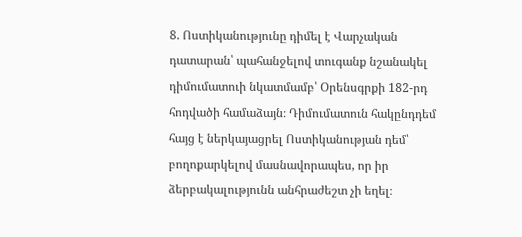8. Ոստիկանությունը դիմել է Վարչական դատարան՝ պահանջելով տուգանք նշանակել դիմումատուի նկատմամբ՝ Օրենսգրքի 182-րդ հոդվածի համաձայն։ Դիմումատուն հակընդդեմ հայց է ներկայացրել Ոստիկանության դեմ՝ բողոքարկելով մասնավորապես, որ իր ձերբակալությունն անհրաժեշտ չի եղել։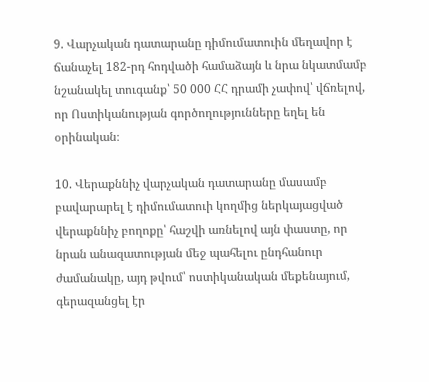9. Վարչական դատարանը դիմումատուին մեղավոր է ճանաչել 182-րդ հոդվածի համաձայն և նրա նկատմամբ նշանակել տուգանք՝ 50 000 ՀՀ դրամի չափով՝ վճռելով, որ Ոստիկանության գործողությունները եղել են օրինական։

10. Վերաքննիչ վարչական դատարանը մասամբ բավարարել է դիմումատուի կողմից ներկայացված վերաքննիչ բողոքը՝ հաշվի առնելով այն փաստը, որ նրան անազատության մեջ պահելու ընդհանուր ժամանակը, այդ թվում՝ ոստիկանական մեքենայում, գերազանցել էր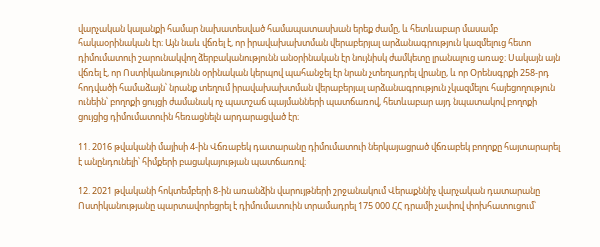վարչական կալանքի համար նախատեսված համապատասխան երեք ժամը, և հետևաբար մասամբ հակաօրինական էր։ Այն նաև վճռել է, որ իրավախախտման վերաբերյալ արձանագրություն կազմելուց հետո դիմումատուի շարունակվող ձերբականությունն անօրինական էր նույնիսկ ժամկետը լրանալուց առաջ։ Սակայն այն վճռել է, որ Ոստիկանությունն օրինական կերպով պահանջել էր նրան չտեղադրել վրանը, և որ Օրենսգրքի 258-րդ հոդվածի համաձայն՝ նրանք տեղում իրավախախտման վերաբերյալ արձանագրություն չկազմելու հայեցողություն ունեին՝ բողոքի ցույցի ժամանակ ոչ պատշաճ պայմանների պատճառով, հետևաբար այդ նպատակով բողոքի ցույցից դիմումատուին հեռացնելն արդարացված էր։

11. 2016 թվականի մայիսի 4-ին Վճռաբեկ դատարանը դիմումատուի ներկայացրած վճռաբեկ բողոքը հայտարարել է անընդունելի՝ հիմքերի բացակայության պատճառով։

12. 2021 թվականի հոկտեմբերի 8-ին առանձին վարույթների շրջանակում Վերաքննիչ վարչական դատարանը Ոստիկանությանը պարտավորեցրել է դիմումատուին տրամադրել 175 000 ՀՀ դրամի չափով փոխհատուցում՝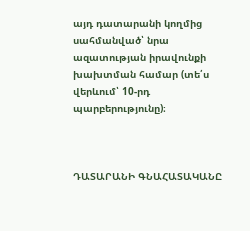այդ դատարանի կողմից սահմանված՝ նրա ազատության իրավունքի խախտման համար (տե՛ս վերևում՝ 10-րդ պարբերությունը)։



ԴԱՏԱՐԱՆԻ ԳՆԱՀԱՏԱԿԱՆԸ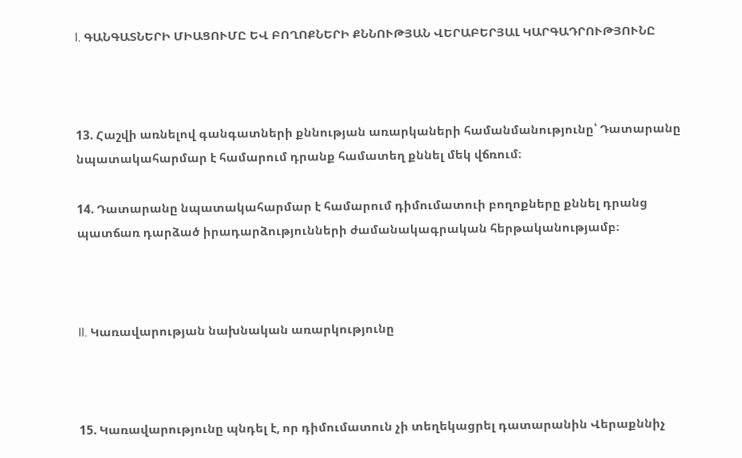I. ԳԱՆԳԱՏՆԵՐԻ ՄԻԱՑՈՒՄԸ ԵՎ ԲՈՂՈՔՆԵՐԻ ՔՆՆՈՒԹՅԱՆ ՎԵՐԱԲԵՐՅԱԼ ԿԱՐԳԱԴՐՈՒԹՅՈՒՆԸ



13. Հաշվի առնելով գանգատների քննության առարկաների համանմանությունը՝ Դատարանը նպատակահարմար է համարում դրանք համատեղ քննել մեկ վճռում։

14. Դատարանը նպատակահարմար է համարում դիմումատուի բողոքները քննել դրանց պատճառ դարձած իրադարձությունների ժամանակագրական հերթականությամբ։



II. Կառավարության նախնական առարկությունը



15. Կառավարությունը պնդել է, որ դիմումատուն չի տեղեկացրել դատարանին Վերաքննիչ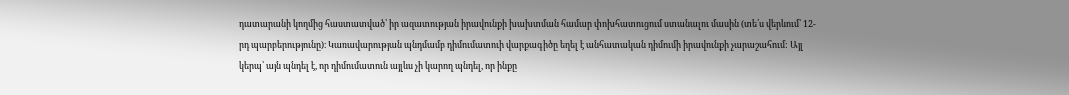դատարանի կողմից հաստատված՝ իր ազատության իրավունքի խախտման համար փոխհատուցում ստանալու մասին (տե՛ս վերևում՝ 12-րդ պարբերությունը)։ Կառավարության պնդմամբ դիմումատուի վարքագիծը եղել է անհատական դիմումի իրավունքի չարաշահում: Այլ կերպ՝ այն պնդել է, որ դիմումատուն այլևս չի կարող պնդել, որ ինքը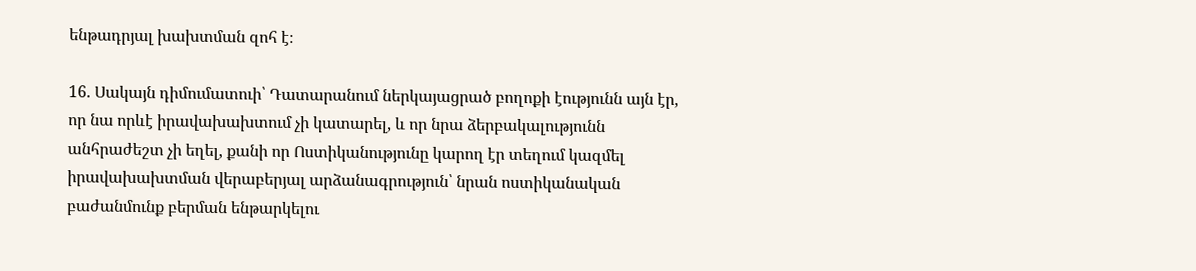ենթադրյալ խախտման զոհ է։

16. Սակայն դիմումատուի՝ Դատարանում ներկայացրած բողոքի էությունն այն էր, որ նա որևէ իրավախախտում չի կատարել, և որ նրա ձերբակալությունն անհրաժեշտ չի եղել, քանի որ Ոստիկանությունը կարող էր տեղում կազմել իրավախախտման վերաբերյալ արձանագրություն՝ նրան ոստիկանական բաժանմունք բերման ենթարկելու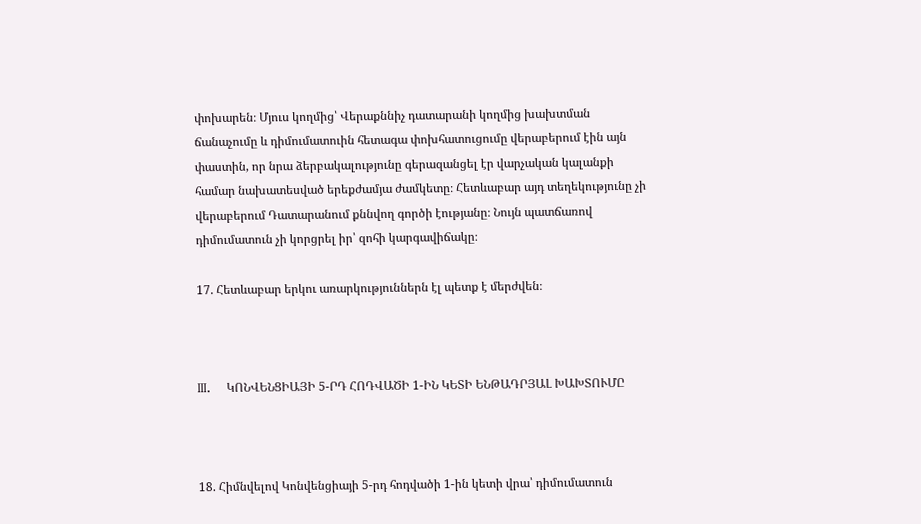փոխարեն։ Մյուս կողմից՝ Վերաքննիչ դատարանի կողմից խախտման ճանաչումը և դիմումատուին հետագա փոխհատուցումը վերաբերում էին այն փաստին, որ նրա ձերբակալությունը գերազանցել էր վարչական կալանքի համար նախատեսված երեքժամյա ժամկետը։ Հետևաբար այդ տեղեկությունը չի վերաբերում Դատարանում քննվող գործի էությանը։ Նույն պատճառով դիմումատուն չի կորցրել իր՝ զոհի կարգավիճակը։

17. Հետևաբար երկու առարկություններն էլ պետք է մերժվեն։



III.    ԿՈՆՎԵՆՑԻԱՅԻ 5-ՐԴ ՀՈԴՎԱԾԻ 1-ԻՆ ԿԵՏԻ ԵՆԹԱԴՐՅԱԼ ԽԱԽՏՈՒՄԸ



18. Հիմնվելով Կոնվենցիայի 5-րդ հոդվածի 1-ին կետի վրա՝ դիմումատուն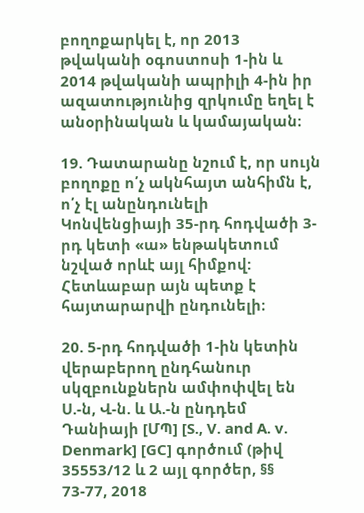բողոքարկել է, որ 2013 թվականի օգոստոսի 1-ին և 2014 թվականի ապրիլի 4-ին իր ազատությունից զրկումը եղել է անօրինական և կամայական։

19. Դատարանը նշում է, որ սույն բողոքը ո՛չ ակնհայտ անհիմն է, ո՛չ էլ անընդունելի Կոնվենցիայի 35-րդ հոդվածի 3-րդ կետի «ա» ենթակետում նշված որևէ այլ հիմքով: Հետևաբար այն պետք է հայտարարվի ընդունելի։

20. 5-րդ հոդվածի 1-ին կետին վերաբերող ընդհանուր սկզբունքներն ամփոփվել են Ս.-ն, Վ-ն. և Ա.-ն ընդդեմ Դանիայի [ՄՊ] [S., V. and A. v. Denmark] [GC] գործում (թիվ 35553/12 և 2 այլ գործեր, §§ 73-77, 2018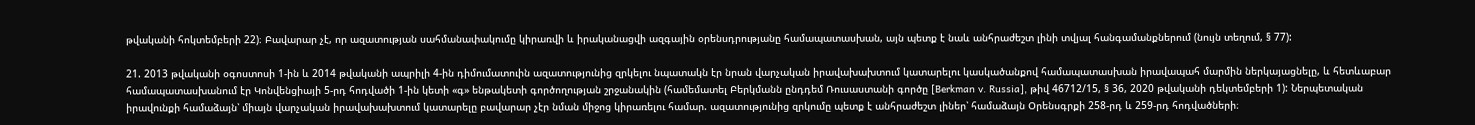թվականի հոկտեմբերի 22)։ Բավարար չէ, որ ազատության սահմանափակումը կիրառվի և իրականացվի ազգային օրենսդրությանը համապատասխան, այն պետք է նաև անհրաժեշտ լինի տվյալ հանգամանքներում (նույն տեղում, § 77):

21. 2013 թվականի օգոստոսի 1-ին և 2014 թվականի ապրիլի 4-ին դիմումատուին ազատությունից զրկելու նպատակն էր նրան վարչական իրավախախտում կատարելու կասկածանքով համապատասխան իրավապահ մարմին ներկայացնելը, և հետևաբար համապատասխանում էր Կոնվենցիայի 5-րդ հոդվածի 1-ին կետի «գ» ենթակետի գործողության շրջանակին (համեմատել Բերկմանն ընդդեմ Ռուսաստանի գործը [Berkman v. Russia], թիվ 46712/15, § 36, 2020 թվականի դեկտեմբերի 1): Ներպետական իրավունքի համաձայն՝ միայն վարչական իրավախախտում կատարելը բավարար չէր նման միջոց կիրառելու համար. ազատությունից զրկումը պետք է անհրաժեշտ լիներ՝ համաձայն Օրենսգրքի 258-րդ և 259-րդ հոդվածների։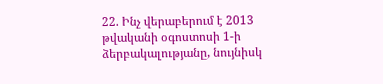22. Ինչ վերաբերում է 2013 թվականի օգոստոսի 1-ի ձերբակալությանը, նույնիսկ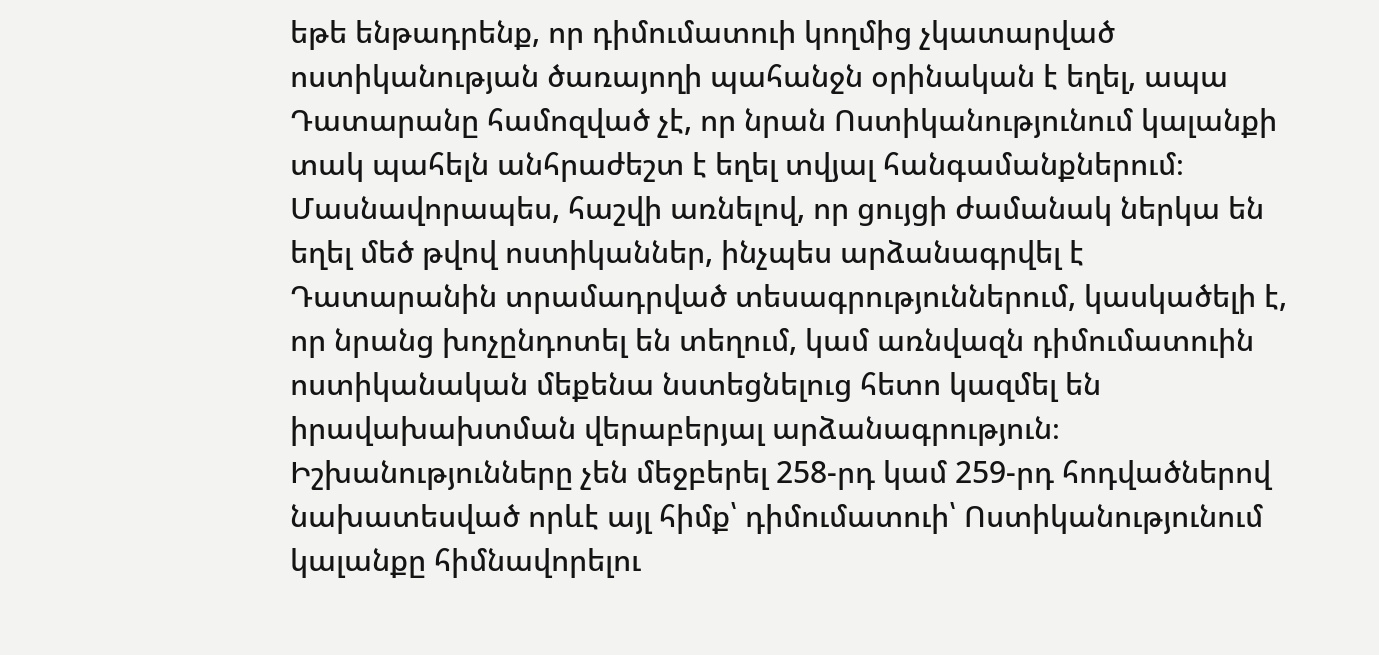եթե ենթադրենք, որ դիմումատուի կողմից չկատարված ոստիկանության ծառայողի պահանջն օրինական է եղել, ապա Դատարանը համոզված չէ, որ նրան Ոստիկանությունում կալանքի տակ պահելն անհրաժեշտ է եղել տվյալ հանգամանքներում։ Մասնավորապես, հաշվի առնելով, որ ցույցի ժամանակ ներկա են եղել մեծ թվով ոստիկաններ, ինչպես արձանագրվել է Դատարանին տրամադրված տեսագրություններում, կասկածելի է, որ նրանց խոչընդոտել են տեղում, կամ առնվազն դիմումատուին ոստիկանական մեքենա նստեցնելուց հետո կազմել են իրավախախտման վերաբերյալ արձանագրություն։ Իշխանությունները չեն մեջբերել 258-րդ կամ 259-րդ հոդվածներով նախատեսված որևէ այլ հիմք՝ դիմումատուի՝ Ոստիկանությունում կալանքը հիմնավորելու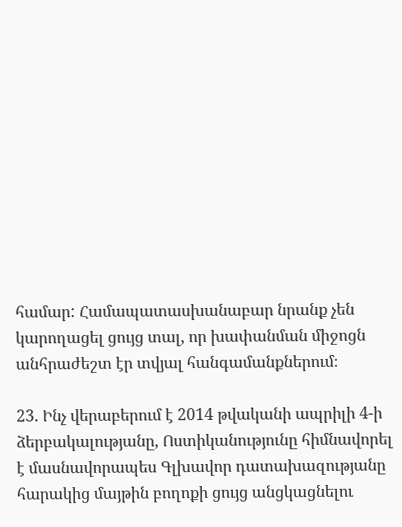համար: Համապատասխանաբար նրանք չեն կարողացել ցույց տալ, որ խափանման միջոցն անհրաժեշտ էր տվյալ հանգամանքներում։

23. Ինչ վերաբերում է 2014 թվականի ապրիլի 4-ի ձերբակալությանը, Ոստիկանությունը հիմնավորել է մասնավորապես Գլխավոր դատախազությանը հարակից մայթին բողոքի ցույց անցկացնելու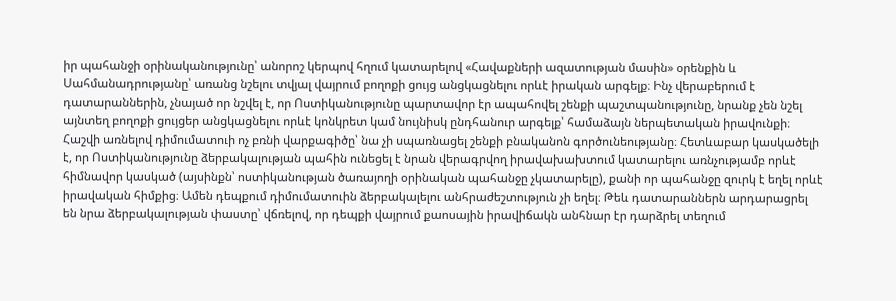իր պահանջի օրինականությունը՝ անորոշ կերպով հղում կատարելով «Հավաքների ազատության մասին» օրենքին և Սահմանադրությանը՝ առանց նշելու տվյալ վայրում բողոքի ցույց անցկացնելու որևէ իրական արգելք։ Ինչ վերաբերում է դատարաններին, չնայած որ նշվել է, որ Ոստիկանությունը պարտավոր էր ապահովել շենքի պաշտպանությունը, նրանք չեն նշել այնտեղ բողոքի ցույցեր անցկացնելու որևէ կոնկրետ կամ նույնիսկ ընդհանուր արգելք՝ համաձայն ներպետական իրավունքի։ Հաշվի առնելով դիմումատուի ոչ բռնի վարքագիծը՝ նա չի սպառնացել շենքի բնականոն գործունեությանը։ Հետևաբար կասկածելի է, որ Ոստիկանությունը ձերբակալության պահին ունեցել է նրան վերագրվող իրավախախտում կատարելու առնչությամբ որևէ հիմնավոր կասկած (այսինքն՝ ոստիկանության ծառայողի օրինական պահանջը չկատարելը), քանի որ պահանջը զուրկ է եղել որևէ իրավական հիմքից։ Ամեն դեպքում դիմումատուին ձերբակալելու անհրաժեշտություն չի եղել։ Թեև դատարաններն արդարացրել են նրա ձերբակալության փաստը՝ վճռելով, որ դեպքի վայրում քաոսային իրավիճակն անհնար էր դարձրել տեղում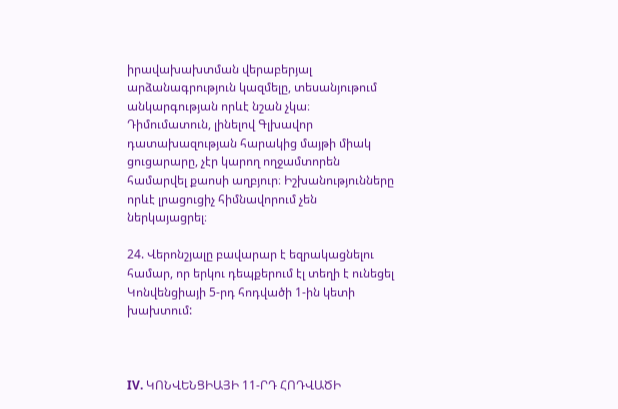իրավախախտման վերաբերյալ արձանագրություն կազմելը, տեսանյութում անկարգության որևէ նշան չկա։ Դիմումատուն, լինելով Գլխավոր դատախազության հարակից մայթի միակ ցուցարարը, չէր կարող ողջամտորեն համարվել քաոսի աղբյուր։ Իշխանությունները որևէ լրացուցիչ հիմնավորում չեն ներկայացրել։

24. Վերոնշյալը բավարար է եզրակացնելու համար, որ երկու դեպքերում էլ տեղի է ունեցել Կոնվենցիայի 5-րդ հոդվածի 1-ին կետի խախտում:



IV. ԿՈՆՎԵՆՑԻԱՅԻ 11-ՐԴ ՀՈԴՎԱԾԻ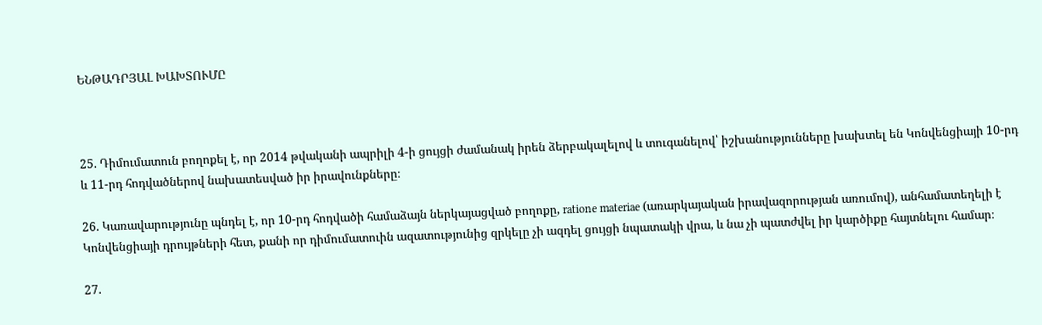ԵՆԹԱԴՐՅԱԼ ԽԱԽՏՈՒՄԸ



25. Դիմումատուն բողոքել է, որ 2014 թվականի ապրիլի 4-ի ցույցի ժամանակ իրեն ձերբակալելով և տուգանելով՝ իշխանությունները խախտել են Կոնվենցիայի 10-րդ և 11-րդ հոդվածներով նախատեսված իր իրավունքները։

26. Կառավարությունը պնդել է, որ 10-րդ հոդվածի համաձայն ներկայացված բողոքը, ratione materiae (առարկայական իրավազորության առումով), անհամատեղելի է Կոնվենցիայի դրույթների հետ, քանի որ դիմումատուին ազատությունից զրկելը չի ազդել ցույցի նպատակի վրա, և նա չի պատժվել իր կարծիքը հայտնելու համար։

27.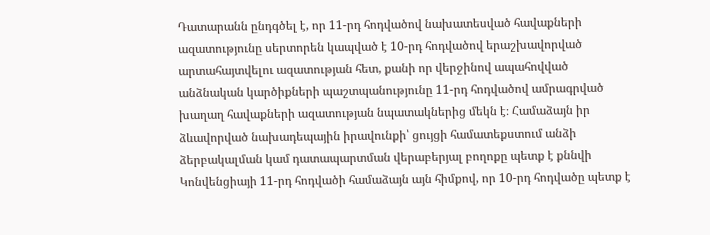Դատարանն ընդգծել է, որ 11-րդ հոդվածով նախատեսված հավաքների ազատությունը սերտորեն կապված է 10-րդ հոդվածով երաշխավորված արտահայտվելու ազատության հետ, քանի որ վերջինով ապահովված անձնական կարծիքների պաշտպանությունը 11-րդ հոդվածով ամրագրված խաղաղ հավաքների ազատության նպատակներից մեկն է։ Համաձայն իր ձևավորված նախադեպային իրավունքի՝ ցույցի համատեքստում անձի ձերբակալման կամ դատապարտման վերաբերյալ բողոքը պետք է քննվի Կոնվենցիայի 11-րդ հոդվածի համաձայն այն հիմքով, որ 10-րդ հոդվածը պետք է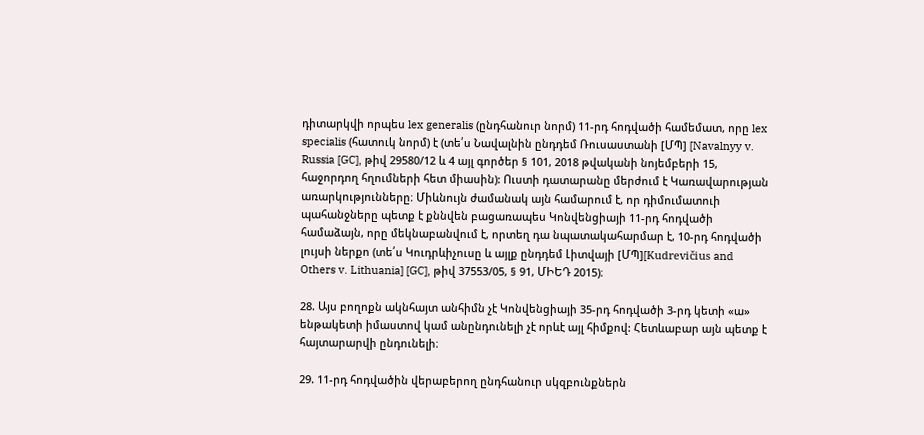դիտարկվի որպես lex generalis (ընդհանուր նորմ) 11-րդ հոդվածի համեմատ, որը lex specialis (հատուկ նորմ) է (տե՛ս Նավալնին ընդդեմ Ռուսաստանի [ՄՊ] [Navalnyy v. Russia [GC], թիվ 29580/12 և 4 այլ գործեր § 101, 2018 թվականի նոյեմբերի 15, հաջորդող հղումների հետ միասին): Ուստի դատարանը մերժում է Կառավարության առարկությունները։ Միևնույն ժամանակ այն համարում է, որ դիմումատուի պահանջները պետք է քննվեն բացառապես Կոնվենցիայի 11-րդ հոդվածի համաձայն, որը մեկնաբանվում է, որտեղ դա նպատակահարմար է, 10-րդ հոդվածի լույսի ներքո (տե՛ս Կուդրևիչուսը և այլք ընդդեմ Լիտվայի [ՄՊ][Kudrevičius and Others v. Lithuania] [GC], թիվ 37553/05, § 91, ՄԻԵԴ 2015)։

28. Այս բողոքն ակնհայտ անհիմն չէ Կոնվենցիայի 35-րդ հոդվածի 3-րդ կետի «ա» ենթակետի իմաստով կամ անընդունելի չէ որևէ այլ հիմքով: Հետևաբար այն պետք է հայտարարվի ընդունելի։

29. 11-րդ հոդվածին վերաբերող ընդհանուր սկզբունքներն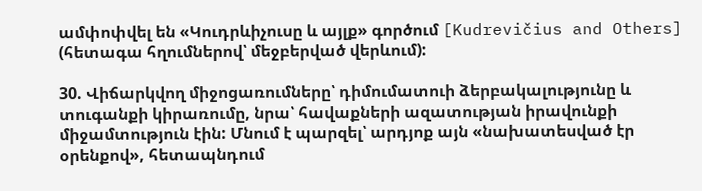ամփոփվել են «Կուդրևիչուսը և այլք» գործում [Kudrevičius and Others] (հետագա հղումներով՝ մեջբերված վերևում):

30. Վիճարկվող միջոցառումները՝ դիմումատուի ձերբակալությունը և տուգանքի կիրառումը, նրա՝ հավաքների ազատության իրավունքի միջամտություն էին: Մնում է պարզել՝ արդյոք այն «նախատեսված էր օրենքով», հետապնդում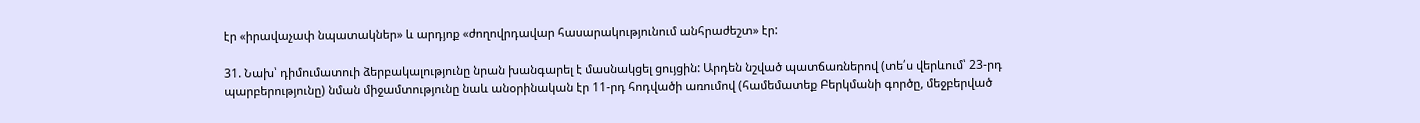էր «իրավաչափ նպատակներ» և արդյոք «ժողովրդավար հասարակությունում անհրաժեշտ» էր:

31. Նախ՝ դիմումատուի ձերբակալությունը նրան խանգարել է մասնակցել ցույցին: Արդեն նշված պատճառներով (տե՛ս վերևում՝ 23-րդ պարբերությունը) նման միջամտությունը նաև անօրինական էր 11-րդ հոդվածի առումով (համեմատեք Բերկմանի գործը, մեջբերված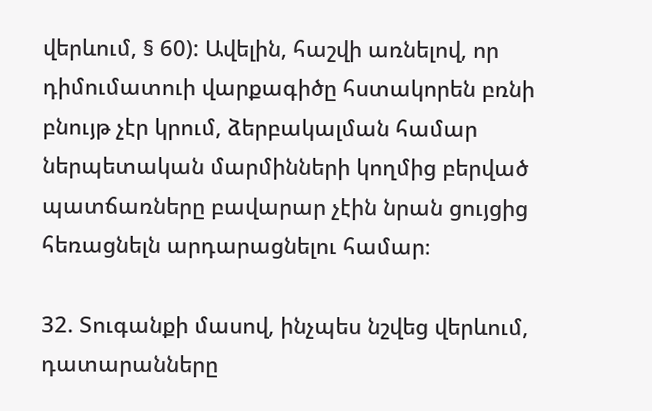վերևում, § 60): Ավելին, հաշվի առնելով, որ դիմումատուի վարքագիծը հստակորեն բռնի բնույթ չէր կրում, ձերբակալման համար ներպետական մարմինների կողմից բերված պատճառները բավարար չէին նրան ցույցից հեռացնելն արդարացնելու համար։

32. Տուգանքի մասով, ինչպես նշվեց վերևում, դատարանները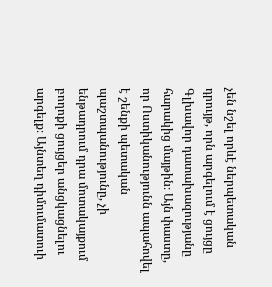չեն նշել որևէ ներպետական դրույթ, որն արգելում է ցույցը Գլխավոր դատախազությանը հարակից մայթին։ Այն փաստը, որ Ոստիկանությունն ապահովել է շենքի պետական պաշտպանությունը, չի ենթադրում դրա մոտակայքում բողոքի ցույցեր անցկացնելու արգելք։ Այնտեղ դիմումատուի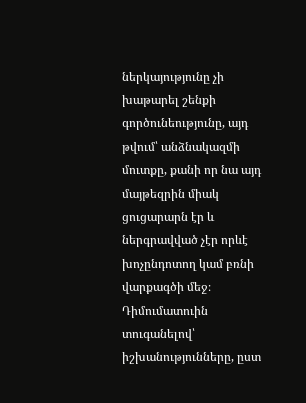ներկայությունը չի խաթարել շենքի գործունեությունը, այդ թվում՝ անձնակազմի մուտքը, քանի որ նա այդ մայթեզրին միակ ցուցարարն էր և ներգրավված չէր որևէ խոչընդոտող կամ բռնի վարքագծի մեջ։ Դիմումատուին տուգանելով՝ իշխանությունները, ըստ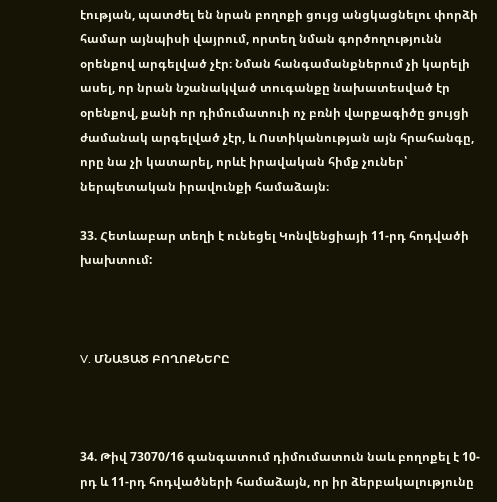էության, պատժել են նրան բողոքի ցույց անցկացնելու փորձի համար այնպիսի վայրում, որտեղ նման գործողությունն օրենքով արգելված չէր։ Նման հանգամանքներում չի կարելի ասել, որ նրան նշանակված տուգանքը նախատեսված էր օրենքով, քանի որ դիմումատուի ոչ բռնի վարքագիծը ցույցի ժամանակ արգելված չէր, և Ոստիկանության այն հրահանգը, որը նա չի կատարել, որևէ իրավական հիմք չուներ՝ ներպետական իրավունքի համաձայն։

33. Հետևաբար տեղի է ունեցել Կոնվենցիայի 11-րդ հոդվածի խախտում:



V. ՄՆԱՑԱԾ ԲՈՂՈՔՆԵՐԸ



34. Թիվ 73070/16 գանգատում դիմումատուն նաև բողոքել է 10-րդ և 11-րդ հոդվածների համաձայն, որ իր ձերբակալությունը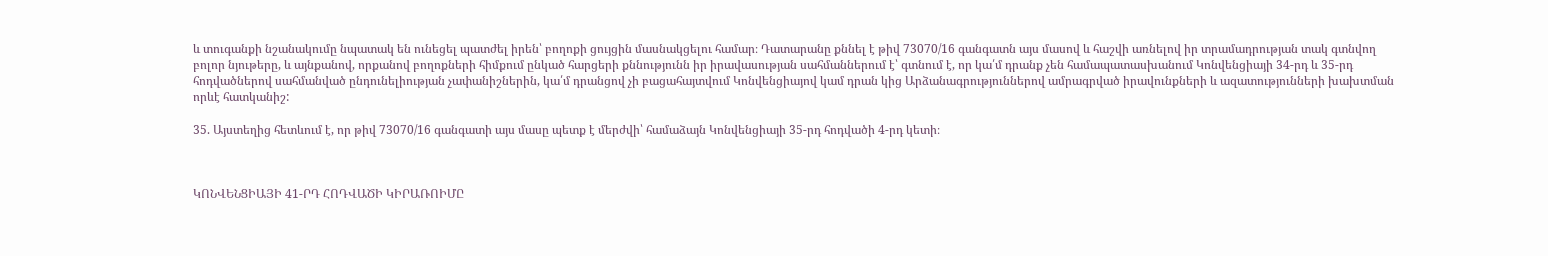և տուգանքի նշանակումը նպատակ են ունեցել պատժել իրեն՝ բողոքի ցույցին մասնակցելու համար։ Դատարանը քննել է թիվ 73070/16 գանգատն այս մասով և հաշվի առնելով իր տրամադրության տակ գտնվող բոլոր նյութերը, և այնքանով, որքանով բողոքների հիմքում ընկած հարցերի քննությունն իր իրավասության սահմաններում է՝ գտնում է, որ կա՛մ դրանք չեն համապատասխանում Կոնվենցիայի 34-րդ և 35-րդ հոդվածներով սահմանված ընդունելիության չափանիշներին, կա՛մ դրանցով չի բացահայտվում Կոնվենցիայով կամ դրան կից Արձանագրություններով ամրագրված իրավունքների և ազատությունների խախտման որևէ հատկանիշ:

35. Այստեղից հետևում է, որ թիվ 73070/16 գանգատի այս մասը պետք է մերժվի՝ համաձայն Կոնվենցիայի 35-րդ հոդվածի 4-րդ կետի։



ԿՈՆՎԵՆՑԻԱՅԻ 41-ՐԴ ՀՈԴՎԱԾԻ ԿԻՐԱՌՈԻՄԸ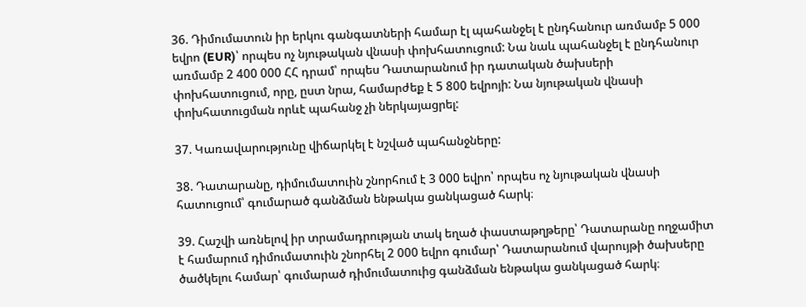36. Դիմումատուն իր երկու գանգատների համար էլ պահանջել է ընդհանուր առմամբ 5 000 եվրո (EUR)՝ որպես ոչ նյութական վնասի փոխհատուցում: Նա նաև պահանջել է ընդհանուր առմամբ 2 400 000 ՀՀ դրամ՝ որպես Դատարանում իր դատական ծախսերի փոխհատուցում, որը, ըստ նրա, համարժեք է 5 800 եվրոյի: Նա նյութական վնասի փոխհատուցման որևէ պահանջ չի ներկայացրել:

37. Կառավարությունը վիճարկել է նշված պահանջները:

38. Դատարանը, դիմումատուին շնորհում է 3 000 եվրո՝ որպես ոչ նյութական վնասի հատուցում՝ գումարած գանձման ենթակա ցանկացած հարկ։

39. Հաշվի առնելով իր տրամադրության տակ եղած փաստաթղթերը՝ Դատարանը ողջամիտ է համարում դիմումատուին շնորհել 2 000 եվրո գումար՝ Դատարանում վարույթի ծախսերը ծածկելու համար՝ գումարած դիմումատուից գանձման ենթակա ցանկացած հարկ։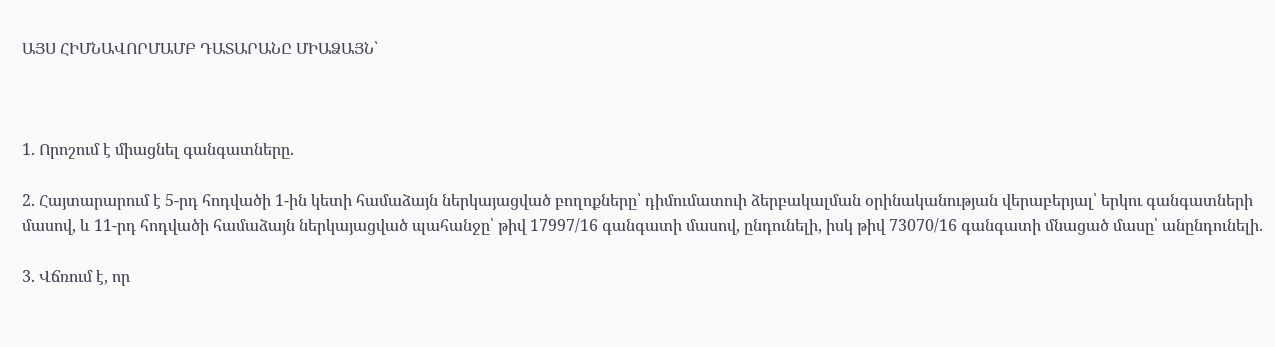ԱՅՍ ՀԻՄՆԱՎՈՐՄԱՄԲ ԴԱՏԱՐԱՆԸ ՄԻԱՁԱՅՆ՝



1. Որոշում է միացնել գանգատները.

2. Հայտարարում է 5-րդ հոդվածի 1-ին կետի համաձայն ներկայացված բողոքները՝ դիմումատուի ձերբակալման օրինականության վերաբերյալ՝ երկու գանգատների մասով, և 11-րդ հոդվածի համաձայն ներկայացված պահանջը՝ թիվ 17997/16 գանգատի մասով, ընդունելի, իսկ թիվ 73070/16 գանգատի մնացած մասը՝ անընդունելի.

3. Վճռում է, որ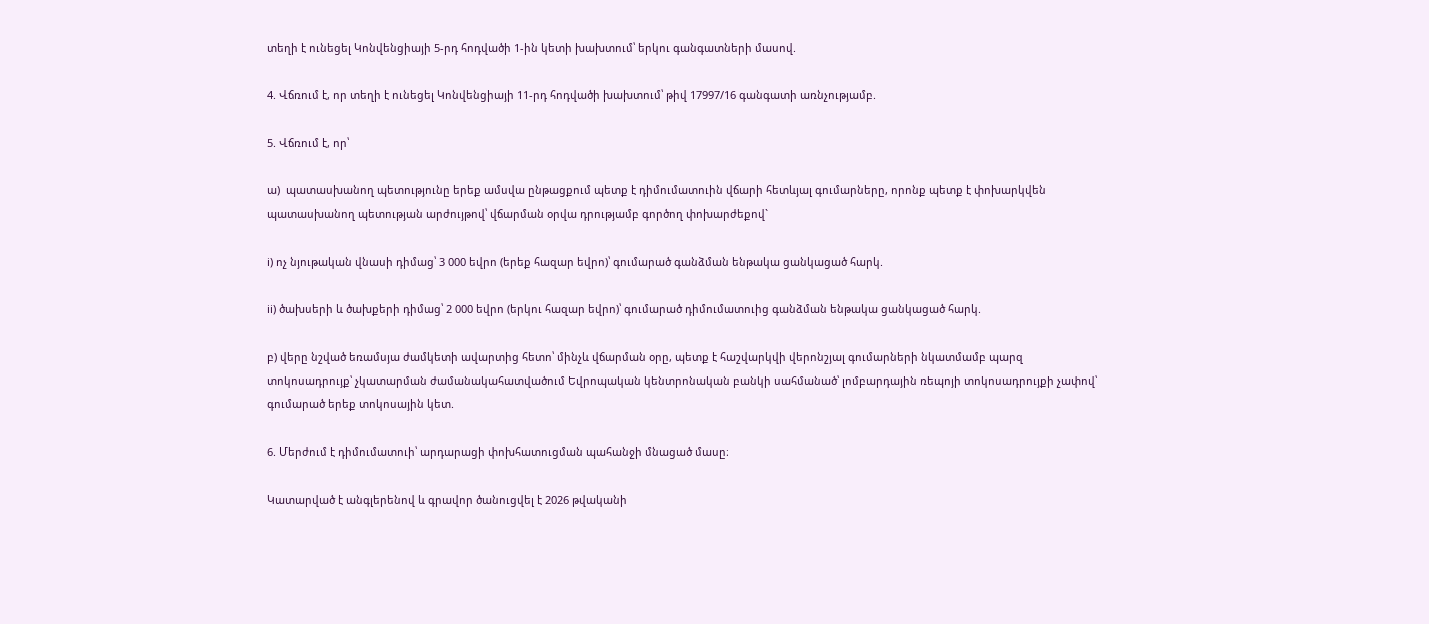տեղի է ունեցել Կոնվենցիայի 5-րդ հոդվածի 1-ին կետի խախտում՝ երկու գանգատների մասով.

4. Վճռում է, որ տեղի է ունեցել Կոնվենցիայի 11-րդ հոդվածի խախտում՝ թիվ 17997/16 գանգատի առնչությամբ.

5. Վճռում է, որ՝

ա)  պատասխանող պետությունը երեք ամսվա ընթացքում պետք է դիմումատուին վճարի հետևյալ գումարները, որոնք պետք է փոխարկվեն պատասխանող պետության արժույթով՝ վճարման օրվա դրությամբ գործող փոխարժեքով`

i) ոչ նյութական վնասի դիմաց՝ 3 000 եվրո (երեք հազար եվրո)՝ գումարած գանձման ենթակա ցանկացած հարկ.

ii) ծախսերի և ծախքերի դիմաց՝ 2 000 եվրո (երկու հազար եվրո)՝ գումարած դիմումատուից գանձման ենթակա ցանկացած հարկ.

բ) վերը նշված եռամսյա ժամկետի ավարտից հետո՝ մինչև վճարման օրը, պետք է հաշվարկվի վերոնշյալ գումարների նկատմամբ պարզ տոկոսադրույք՝ չկատարման ժամանակահատվածում Եվրոպական կենտրոնական բանկի սահմանած՝ լոմբարդային ռեպոյի տոկոսադրույքի չափով՝ գումարած երեք տոկոսային կետ.

6. Մերժում է դիմումատուի՝ արդարացի փոխհատուցման պահանջի մնացած մասը։

Կատարված է անգլերենով և գրավոր ծանուցվել է 2026 թվականի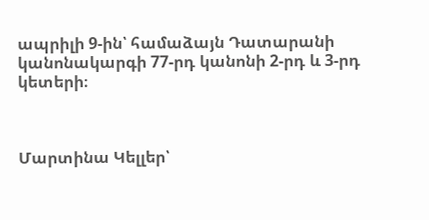ապրիլի 9-ին՝ համաձայն Դատարանի կանոնակարգի 77-րդ կանոնի 2-րդ և 3-րդ կետերի։



Մարտինա Կելլեր՝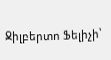Ջիլբերտո Ֆելիչի՝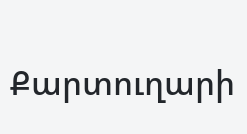Քարտուղարի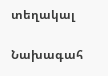տեղակալ

Նախագահ